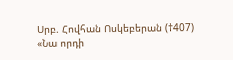Սրբ. Հովհան Ոսկեբերան (†407)
«Նա որդի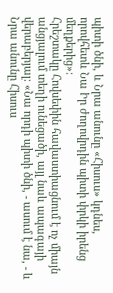պիտի ծնի, և Նրա անունը «Հիսուս» կդնես, որովհետև Նա Իր ժողովրդին պիտի փրկի իրենց մեղքերից»։
Հրեշտակը Հովսեփին հավաստիացնում է ոչ միայն անցյալում տեղի ունեցածի, այլ նաև ապագայի վերաբերյալ: «Նա որդի պիտի ծնի, - ասում է նա, - և Նրա անունը Հիսուս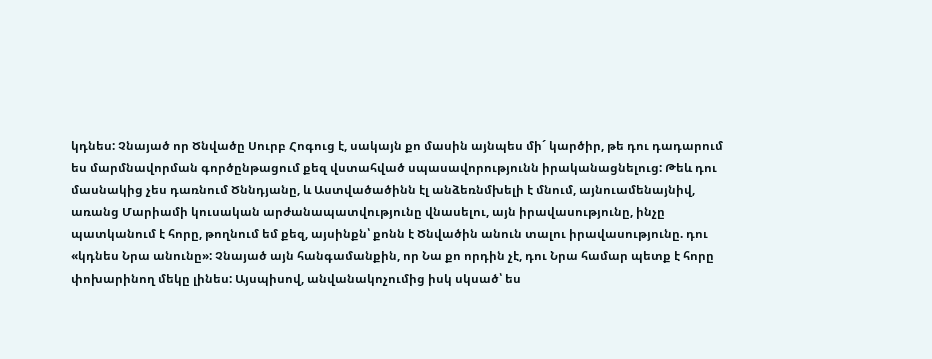կդնես: Չնայած որ Ծնվածը Սուրբ Հոգուց է, սակայն քո մասին այնպես մի´ կարծիր, թե դու դադարում ես մարմնավորման գործընթացում քեզ վստահված սպասավորությունն իրականացնելուց: Թեև դու մասնակից չես դառնում Ծննդյանը, և Աստվածածինն էլ անձեռնմխելի է մնում, այնուամենայնիվ, առանց Մարիամի կուսական արժանապատվությունը վնասելու, այն իրավասությունը, ինչը պատկանում է հորը, թողնում եմ քեզ, այսինքն՝ քոնն է Ծնվածին անուն տալու իրավասությունը. դու «կդնես Նրա անունը»: Չնայած այն հանգամանքին, որ Նա քո որդին չէ, դու Նրա համար պետք է հորը փոխարինող մեկը լինես: Այսպիսով, անվանակոչումից իսկ սկսած՝ ես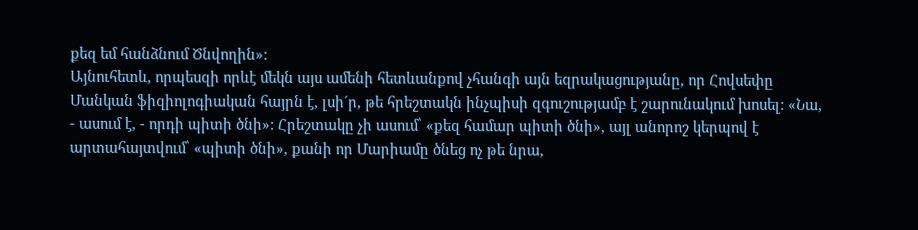քեզ եմ հանձնում Ծնվողին»:
Այնուհետև, որպեսզի որևէ մեկն այս ամենի հետևանքով չհանգի այն եզրակացությանը, որ Հովսեփը Մանկան ֆիզիոլոգիական հայրն է, լսի´ր, թե հրեշտակն ինչպիսի զգուշությամբ է շարունակում խոսել: «Նա, - ասում է, - որդի պիտի ծնի»: Հրեշտակը չի ասում՝ «քեզ համար պիտի ծնի», այլ անորոշ կերպով է արտահայտվում՝ «պիտի ծնի», քանի որ Մարիամը ծնեց ոչ թե նրա,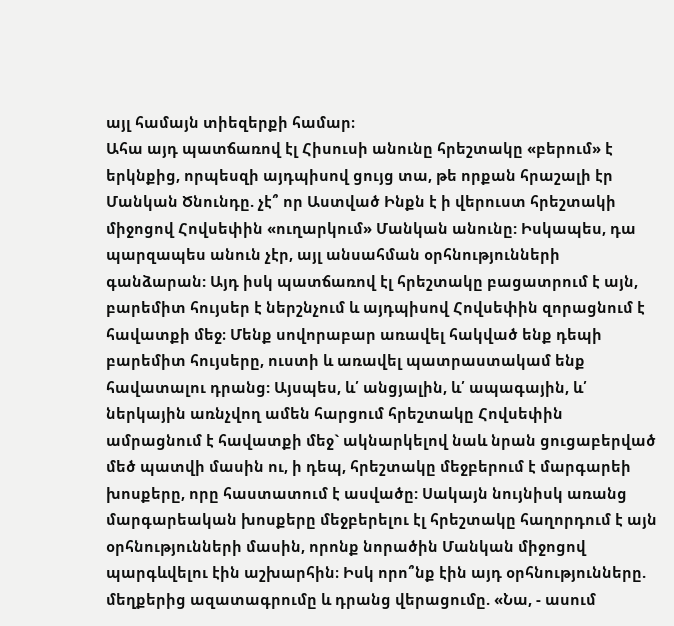այլ համայն տիեզերքի համար։
Ահա այդ պատճառով էլ Հիսուսի անունը հրեշտակը «բերում» է երկնքից, որպեսզի այդպիսով ցույց տա, թե որքան հրաշալի էր Մանկան Ծնունդը. չէ՞ որ Աստված Ինքն է ի վերուստ հրեշտակի միջոցով Հովսեփին «ուղարկում» Մանկան անունը: Իսկապես, դա պարզապես անուն չէր, այլ անսահման օրհնությունների գանձարան: Այդ իսկ պատճառով էլ հրեշտակը բացատրում է այն, բարեմիտ հույսեր է ներշնչում և այդպիսով Հովսեփին զորացնում է հավատքի մեջ։ Մենք սովորաբար առավել հակված ենք դեպի բարեմիտ հույսերը, ուստի և առավել պատրաստակամ ենք հավատալու դրանց: Այսպես, և՛ անցյալին, և՛ ապագային, և՛ ներկային առնչվող ամեն հարցում հրեշտակը Հովսեփին ամրացնում է հավատքի մեջ` ակնարկելով նաև նրան ցուցաբերված մեծ պատվի մասին ու, ի դեպ, հրեշտակը մեջբերում է մարգարեի խոսքերը, որը հաստատում է ասվածը: Սակայն նույնիսկ առանց մարգարեական խոսքերը մեջբերելու էլ հրեշտակը հաղորդում է այն օրհնությունների մասին, որոնք նորածին Մանկան միջոցով պարգևվելու էին աշխարհին։ Իսկ որո՞նք էին այդ օրհնությունները. մեղքերից ազատագրումը և դրանց վերացումը. «Նա, - ասում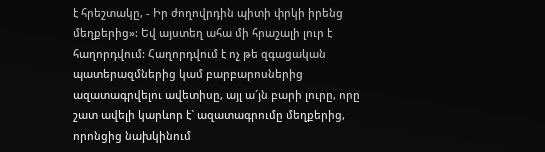է հրեշտակը, - Իր ժողովրդին պիտի փրկի իրենց մեղքերից»: Եվ այստեղ ահա մի հրաշալի լուր է հաղորդվում: Հաղորդվում է ոչ թե զգացական պատերազմներից կամ բարբարոսներից ազատագրվելու ավետիսը, այլ ա´յն բարի լուրը, որը շատ ավելի կարևոր է` ազատագրումը մեղքերից, որոնցից նախկինում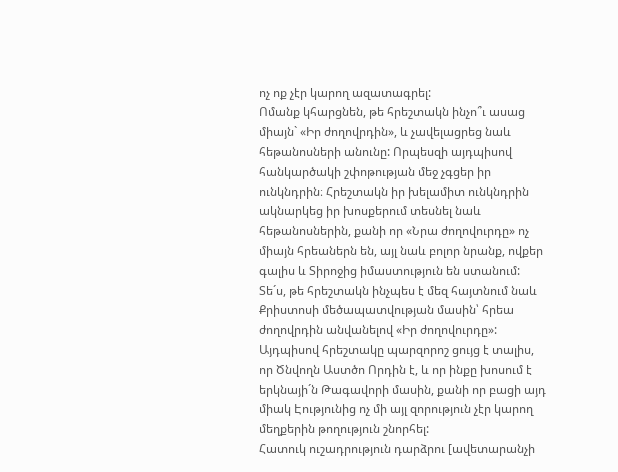ոչ ոք չէր կարող ազատագրել:
Ոմանք կհարցնեն, թե հրեշտակն ինչո՞ւ ասաց միայն` «Իր ժողովրդին», և չավելացրեց նաև հեթանոսների անունը: Որպեսզի այդպիսով հանկարծակի շփոթության մեջ չգցեր իր ունկնդրին։ Հրեշտակն իր խելամիտ ունկնդրին ակնարկեց իր խոսքերում տեսնել նաև հեթանոսներին, քանի որ «Նրա ժողովուրդը» ոչ միայն հրեաներն են, այլ նաև բոլոր նրանք, ովքեր գալիս և Տիրոջից իմաստություն են ստանում:
Տե´ս, թե հրեշտակն ինչպես է մեզ հայտնում նաև Քրիստոսի մեծապատվության մասին՝ հրեա ժողովրդին անվանելով «Իր ժողովուրդը»: Այդպիսով հրեշտակը պարզորոշ ցույց է տալիս, որ Ծնվողն Աստծո Որդին է, և որ ինքը խոսում է երկնայի´ն Թագավորի մասին, քանի որ բացի այդ միակ Էությունից ոչ մի այլ զորություն չէր կարող մեղքերին թողություն շնորհել:
Հատուկ ուշադրություն դարձրու [ավետարանչի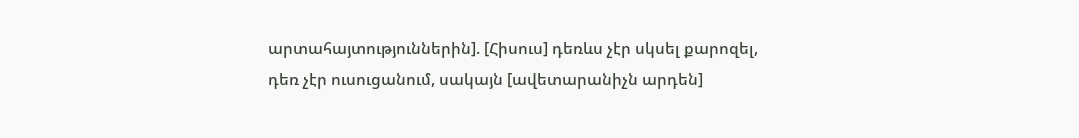արտահայտություններին]. [Հիսուս] դեռևս չէր սկսել քարոզել, դեռ չէր ուսուցանում, սակայն [ավետարանիչն արդեն]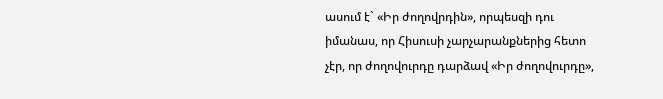ասում է` «Իր ժողովրդին», որպեսզի դու իմանաս, որ Հիսուսի չարչարանքներից հետո չէր, որ ժողովուրդը դարձավ «Իր ժողովուրդը»,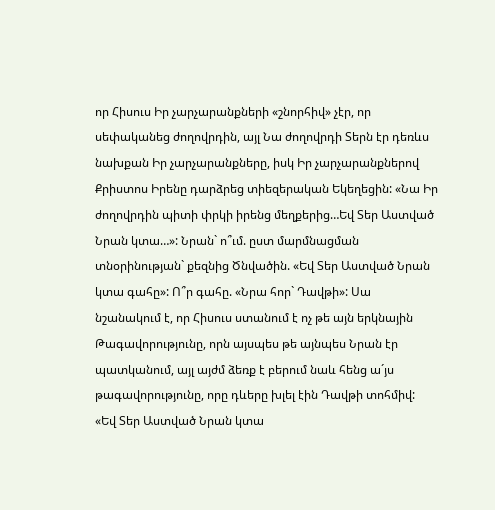որ Հիսուս Իր չարչարանքների «շնորհիվ» չէր, որ սեփականեց ժողովրդին, այլ Նա ժողովրդի Տերն էր դեռևս նախքան Իր չարչարանքները, իսկ Իր չարչարանքներով Քրիստոս Իրենը դարձրեց տիեզերական Եկեղեցին: «Նա Իր ժողովրդին պիտի փրկի իրենց մեղքերից…Եվ Տեր Աստված Նրան կտա…»: Նրան` ո՞ւմ. ըստ մարմնացման տնօրինության` քեզնից Ծնվածին. «Եվ Տեր Աստված Նրան կտա գահը»: Ո՞ր գահը. «Նրա հոր` Դավթի»: Սա նշանակում է, որ Հիսուս ստանում է ոչ թե այն երկնային Թագավորությունը, որն այսպես թե այնպես Նրան էր պատկանում, այլ այժմ ձեռք է բերում նաև հենց ա´յս թագավորությունը, որը դևերը խլել էին Դավթի տոհմիվ: «Եվ Տեր Աստված Նրան կտա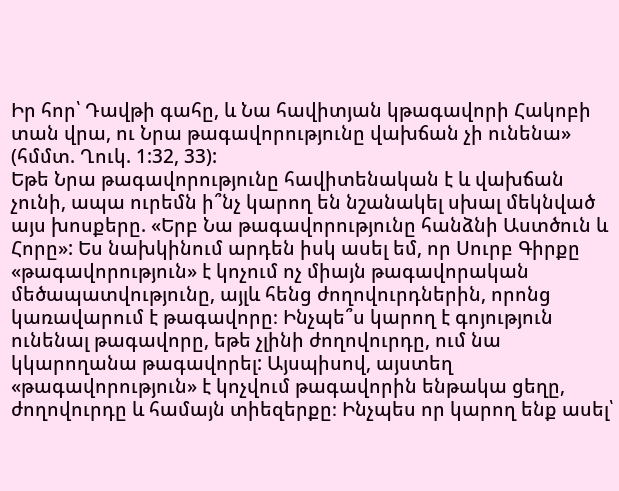Իր հոր՝ Դավթի գահը, և Նա հավիտյան կթագավորի Հակոբի տան վրա, ու Նրա թագավորությունը վախճան չի ունենա» (հմմտ. Ղուկ. 1:32, 33):
Եթե Նրա թագավորությունը հավիտենական է և վախճան չունի, ապա ուրեմն ի՞նչ կարող են նշանակել սխալ մեկնված այս խոսքերը. «Երբ Նա թագավորությունը հանձնի Աստծուն և Հորը»: Ես նախկինում արդեն իսկ ասել եմ, որ Սուրբ Գիրքը «թագավորություն» է կոչում ոչ միայն թագավորական մեծապատվությունը, այլև հենց ժողովուրդներին, որոնց կառավարում է թագավորը։ Ինչպե՞ս կարող է գոյություն ունենալ թագավորը, եթե չլինի ժողովուրդը, ում նա կկարողանա թագավորել: Այսպիսով, այստեղ «թագավորություն» է կոչվում թագավորին ենթակա ցեղը, ժողովուրդը և համայն տիեզերքը։ Ինչպես որ կարող ենք ասել՝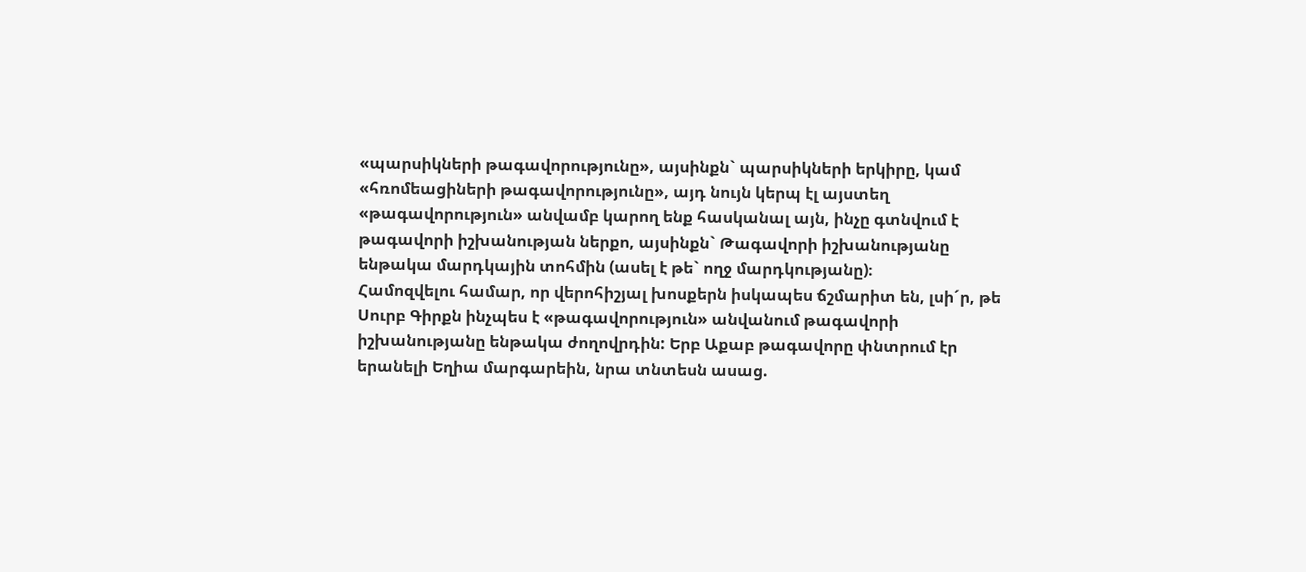«պարսիկների թագավորությունը», այսինքն` պարսիկների երկիրը, կամ «հռոմեացիների թագավորությունը», այդ նույն կերպ էլ այստեղ «թագավորություն» անվամբ կարող ենք հասկանալ այն, ինչը գտնվում է թագավորի իշխանության ներքո, այսինքն` Թագավորի իշխանությանը ենթակա մարդկային տոհմին (ասել է թե` ողջ մարդկությանը)։
Համոզվելու համար, որ վերոհիշյալ խոսքերն իսկապես ճշմարիտ են, լսի´ր, թե Սուրբ Գիրքն ինչպես է «թագավորություն» անվանում թագավորի իշխանությանը ենթակա ժողովրդին: Երբ Աքաբ թագավորը փնտրում էր երանելի Եղիա մարգարեին, նրա տնտեսն ասաց.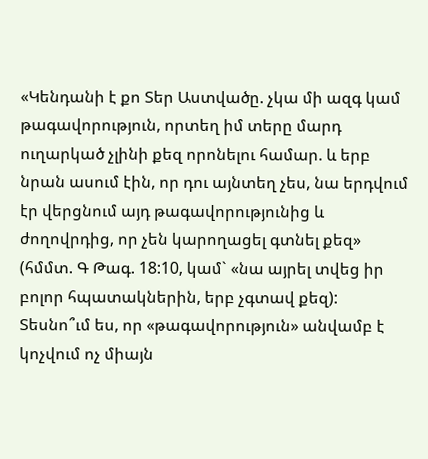«Կենդանի է քո Տեր Աստվածը. չկա մի ազգ կամ թագավորություն, որտեղ իմ տերը մարդ ուղարկած չլինի քեզ որոնելու համար. և երբ նրան ասում էին, որ դու այնտեղ չես, նա երդվում էր վերցնում այդ թագավորությունից և ժողովրդից, որ չեն կարողացել գտնել քեզ» (հմմտ. Գ Թագ. 18:10, կամ` «նա այրել տվեց իր բոլոր հպատակներին, երբ չգտավ քեզ):
Տեսնո՞ւմ ես, որ «թագավորություն» անվամբ է կոչվում ոչ միայն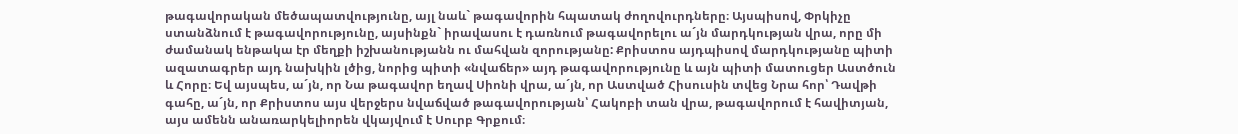թագավորական մեծապատվությունը, այլ նաև` թագավորին հպատակ ժողովուրդները։ Այսպիսով, Փրկիչը ստանձնում է թագավորությունը, այսինքն` իրավասու է դառնում թագավորելու ա´յն մարդկության վրա, որը մի ժամանակ ենթակա էր մեղքի իշխանությանն ու մահվան զորությանը: Քրիստոս այդպիսով մարդկությանը պիտի ազատագրեր այդ նախկին լծից, նորից պիտի «նվաճեր» այդ թագավորությունը և այն պիտի մատուցեր Աստծուն և Հորը։ Եվ այսպես, ա´յն, որ Նա թագավոր եղավ Սիոնի վրա, ա´յն, որ Աստված Հիսուսին տվեց Նրա հոր՝ Դավթի գահը, ա´յն, որ Քրիստոս այս վերջերս նվաճված թագավորության՝ Հակոբի տան վրա, թագավորում է հավիտյան, այս ամենն անառարկելիորեն վկայվում է Սուրբ Գրքում։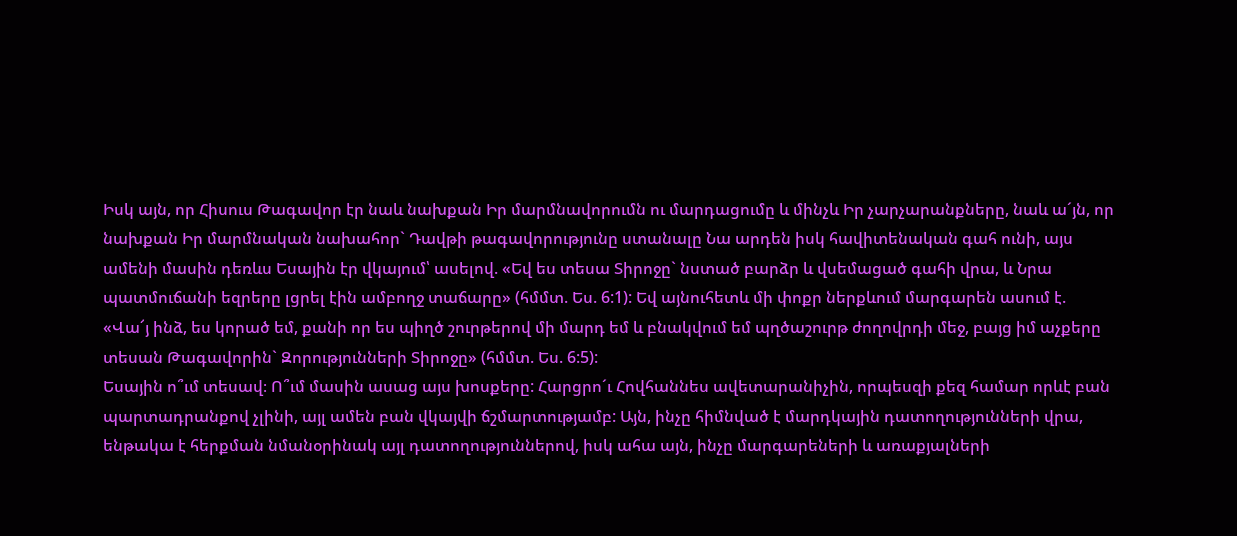Իսկ այն, որ Հիսուս Թագավոր էր նաև նախքան Իր մարմնավորումն ու մարդացումը և մինչև Իր չարչարանքները, նաև ա´յն, որ նախքան Իր մարմնական նախահոր` Դավթի թագավորությունը ստանալը Նա արդեն իսկ հավիտենական գահ ունի, այս ամենի մասին դեռևս Եսային էր վկայում՝ ասելով. «Եվ ես տեսա Տիրոջը` նստած բարձր և վսեմացած գահի վրա, և Նրա պատմուճանի եզրերը լցրել էին ամբողջ տաճարը» (հմմտ. Ես. 6:1): Եվ այնուհետև մի փոքր ներքևում մարգարեն ասում է. «Վա՜յ ինձ, ես կորած եմ, քանի որ ես պիղծ շուրթերով մի մարդ եմ և բնակվում եմ պղծաշուրթ ժողովրդի մեջ, բայց իմ աչքերը տեսան Թագավորին` Զորությունների Տիրոջը» (հմմտ. Ես. 6:5):
Եսային ո՞ւմ տեսավ։ Ո՞ւմ մասին ասաց այս խոսքերը: Հարցրո´ւ Հովհաննես ավետարանիչին, որպեսզի քեզ համար որևէ բան պարտադրանքով չլինի, այլ ամեն բան վկայվի ճշմարտությամբ: Այն, ինչը հիմնված է մարդկային դատողությունների վրա, ենթակա է հերքման նմանօրինակ այլ դատողություններով, իսկ ահա այն, ինչը մարգարեների և առաքյալների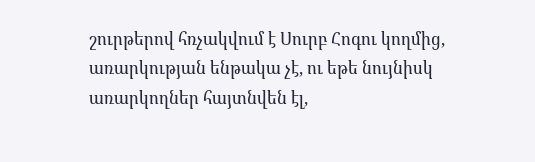շուրթերով հռչակվում է Սուրբ Հոգու կողմից, առարկության ենթակա չէ, ու եթե նույնիսկ առարկողներ հայտնվեն էլ,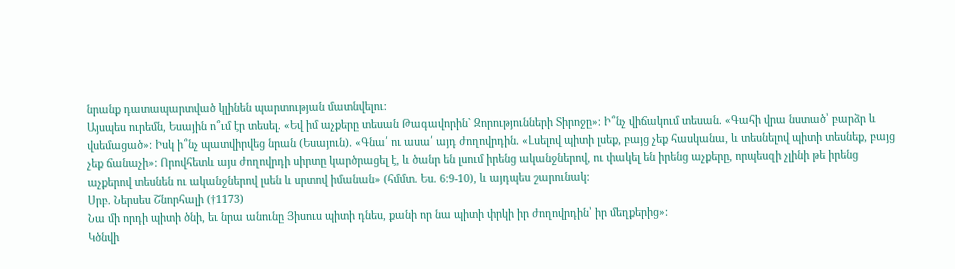նրանք դատապարտված կլինեն պարտության մատնվելու:
Այսպես ուրեմն, Եսային ո՞ւմ էր տեսել. «Եվ իմ աչքերը տեսան Թագավորին` Զորությունների Տիրոջը»։ Ի՞նչ վիճակում տեսան. «Գահի վրա նստած՝ բարձր և վսեմացած»։ Իսկ ի՞նչ պատվիրվեց նրան (Եսայուն). «Գնա՛ ու ասա՛ այդ ժողովրդին. «Լսելով պիտի լսեք, բայց չեք հասկանա, և տեսնելով պիտի տեսնեք, բայց չեք ճանաչի»: Որովհետև այս ժողովրդի սիրտը կարծրացել է, և ծանր են լսում իրենց ականջներով, ու փակել են իրենց աչքերը, որպեսզի չլինի թե իրենց աչքերով տեսնեն ու ականջներով լսեն և սրտով իմանան» (հմմտ. Ես. 6:9-10), և այդպես շարունակ:
Սրբ. Ներսես Շնորհալի (†1173)
Նա մի որդի պիտի ծնի, եւ նրա անունը Յիսուս պիտի դնես, քանի որ նա պիտի փրկի իր ժողովրդին՝ իր մեղքերից»:
Կծնվի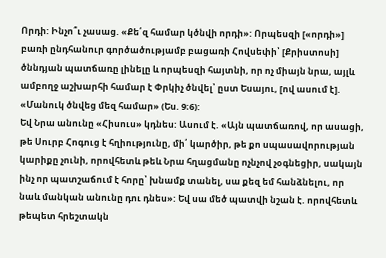Որդի: Ինչո՞ւ չասաց. «Քե՛զ համար կծնվի որդի»: Որպեսզի [«որդի»] բառի ընդհանուր գործածությամբ բացառի Հովսեփի՝ [Քրիստոսի] ծննդյան պատճառը լինելը և որպեսզի հայտնի, որ ոչ միայն նրա, այլև ամբողջ աշխարհի համար է Փրկիչ ծնվել՝ ըստ Եսայու, [ով ասում է]. «Մանուկ ծնվեց մեզ համար» (Ես. 9։6):
Եվ Նրա անունը «Հիսուս» կդնես: Ասում է. «Այն պատճառով, որ ասացի, թե Սուրբ Հոգուց է հղիությունը, մի՛ կարծիր, թե քո սպասավորության կարիքը չունի, որովհետև թեև Նրա հղացմանը ոչնչով չօգնեցիր, սակայն ինչ որ պատշաճում է հորը՝ խնամք տանել, սա քեզ եմ հանձնելու, որ նաև մանկան անունը դու դնես»: Եվ սա մեծ պատվի նշան է. որովհետև թեպետ հրեշտակն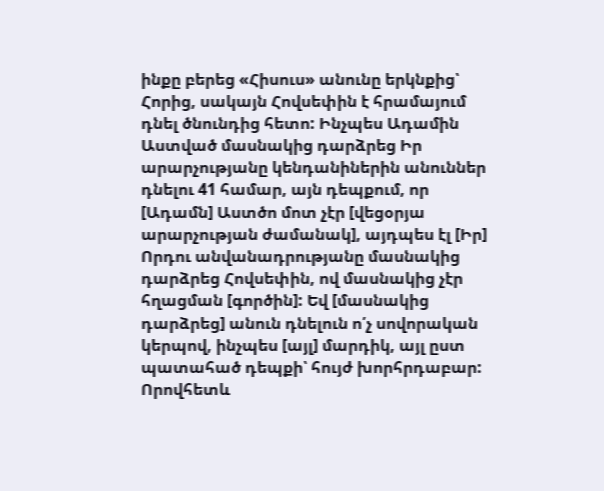ինքը բերեց «Հիսուս» անունը երկնքից՝ Հորից, սակայն Հովսեփին է հրամայում դնել ծնունդից հետո: Ինչպես Ադամին Աստված մասնակից դարձրեց Իր արարչությանը կենդանիներին անուններ դնելու 41 համար, այն դեպքում, որ [Ադամն] Աստծո մոտ չէր [վեցօրյա արարչության ժամանակ], այդպես էլ [Իր] Որդու անվանադրությանը մասնակից դարձրեց Հովսեփին, ով մասնակից չէր հղացման [գործին]: Եվ [մասնակից դարձրեց] անուն դնելուն ո՛չ սովորական կերպով, ինչպես [այլ] մարդիկ, այլ ըստ պատահած դեպքի՝ հույժ խորհրդաբար: Որովհետև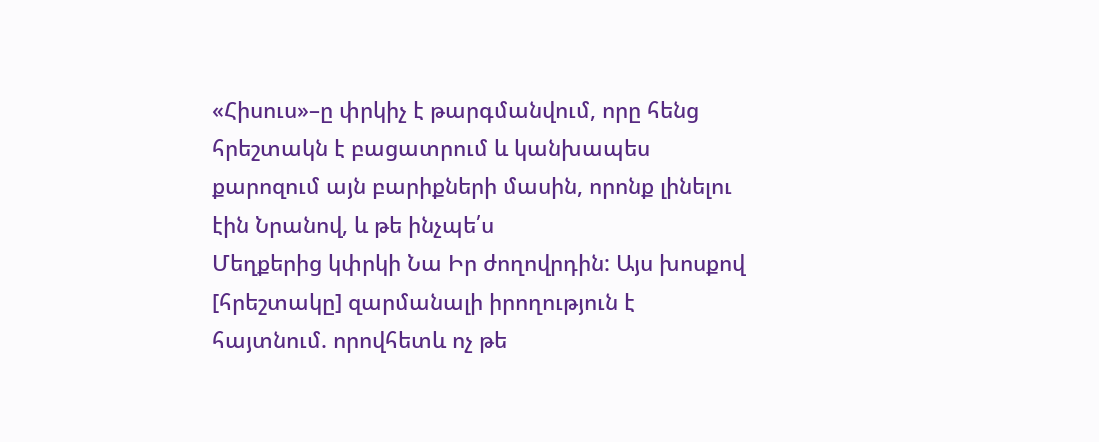«Հիսուս»–ը փրկիչ է թարգմանվում, որը հենց հրեշտակն է բացատրում և կանխապես քարոզում այն բարիքների մասին, որոնք լինելու էին Նրանով, և թե ինչպե՛ս
Մեղքերից կփրկի Նա Իր ժողովրդին: Այս խոսքով [հրեշտակը] զարմանալի իրողություն է հայտնում. որովհետև ոչ թե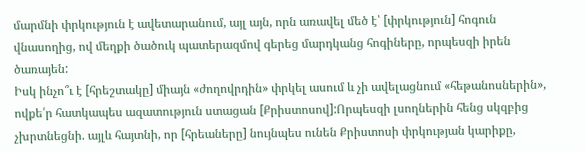մարմնի փրկություն է ավետարանում, այլ այն, որն առավել մեծ է՝ [փրկություն] հոգուն վնասողից, ով մեղքի ծածուկ պատերազմով գերեց մարդկանց հոգիները, որպեսզի իրեն ծառայեն:
Իսկ ինչո՞ւ է [հրեշտակը] միայն «ժողովրդին» փրկել ասում և չի ավելացնում «հեթանոսներին», ովքե՛ր հատկապես ազատություն ստացան [Քրիստոսով]:Որպեսզի լսողներին հենց սկզբից չխրտնեցնի. այլև հայտնի, որ [հրեաները] նույնպես ունեն Քրիստոսի փրկության կարիքը,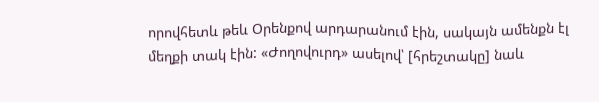որովհետև թեև Օրենքով արդարանում էին, սակայն ամենքն էլ մեղքի տակ էին: «Ժողովուրդ» ասելով՝ [հրեշտակը] նաև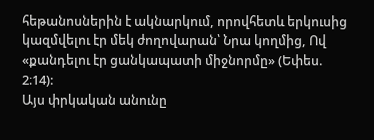հեթանոսներին է ակնարկում, որովհետև երկուսից կազմվելու էր մեկ ժողովարան՝ Նրա կողմից, Ով «քանդելու էր ցանկապատի միջնորմը» (Եփես. 2։14):
Այս փրկական անունը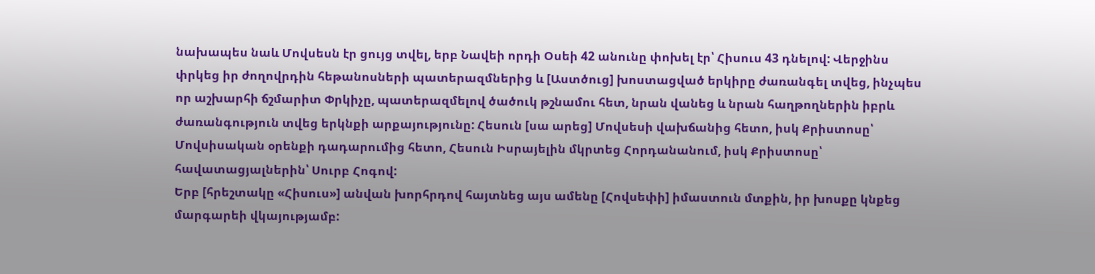նախապես նաև Մովսեսն էր ցույց տվել, երբ Նավեի որդի Օսեի 42 անունը փոխել էր՝ Հիսուս 43 դնելով: Վերջինս փրկեց իր ժողովրդին հեթանոսների պատերազմներից և [Աստծուց] խոստացված երկիրը ժառանգել տվեց, ինչպես որ աշխարհի ճշմարիտ Փրկիչը, պատերազմելով ծածուկ թշնամու հետ, նրան վանեց և նրան հաղթողներին իբրև ժառանգություն տվեց երկնքի արքայությունը: Հեսուն [սա արեց] Մովսեսի վախճանից հետո, իսկ Քրիստոսը՝ Մովսիսական օրենքի դադարումից հետո, Հեսուն Իսրայելին մկրտեց Հորդանանում, իսկ Քրիստոսը՝ հավատացյալներին՝ Սուրբ Հոգով:
Երբ [հրեշտակը «Հիսուս»] անվան խորհրդով հայտնեց այս ամենը [Հովսեփի] իմաստուն մտքին, իր խոսքը կնքեց մարգարեի վկայությամբ: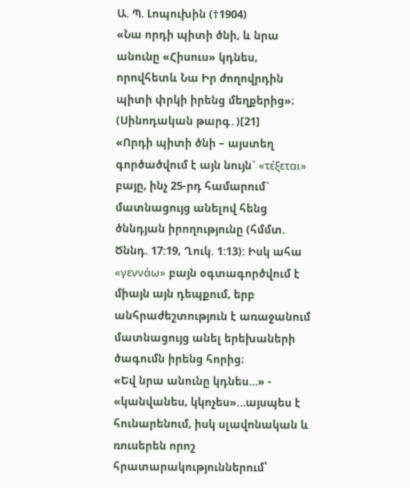Ա. Պ. Լոպուխին (†1904)
«Նա որդի պիտի ծնի, և նրա անունը «Հիսուս» կդնես, որովհետև Նա Իր ժողովրդին պիտի փրկի իրենց մեղքերից»։ (Սինոդական թարգ․)[21]
«Որդի պիտի ծնի – այստեղ գործածվում է այն նույն` «τέξεται» բայը, ինչ 25-րդ համարում` մատնացույց անելով հենց ծննդյան իրողությունը (հմմտ. Ծննդ. 17:19, Ղուկ. 1:13): Իսկ ահա «γεννάω» բայն օգտագործվում է միայն այն դեպքում, երբ անհրաժեշտություն է առաջանում մատնացույց անել երեխաների ծագումն իրենց հորից։
«Եվ նրա անունը կդնես…» - «կանվանես, կկոչես»…այսպես է հունարենում, իսկ սլավոնական և ռուսերեն որոշ հրատարակություններում՝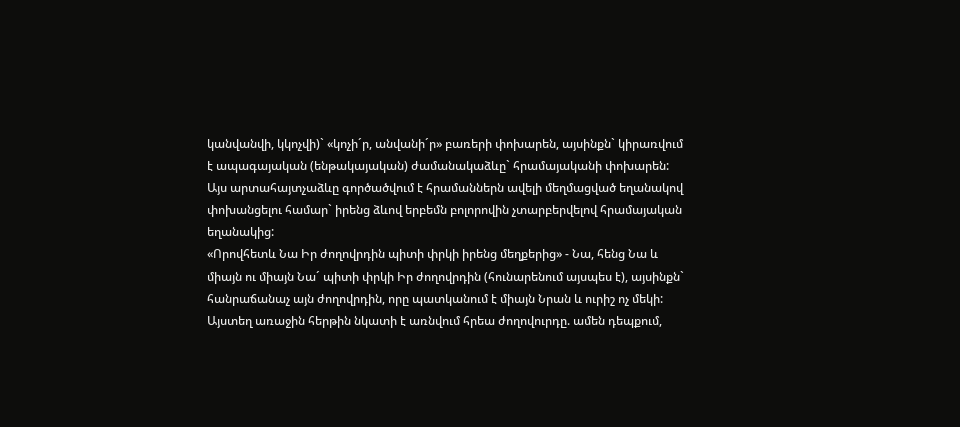կանվանվի, կկոչվի)` «կոչի´ր, անվանի´ր» բառերի փոխարեն, այսինքն` կիրառվում է ապագայական (ենթակայական) ժամանակաձևը` հրամայականի փոխարեն: Այս արտահայտչաձևը գործածվում է հրամաններն ավելի մեղմացված եղանակով փոխանցելու համար` իրենց ձևով երբեմն բոլորովին չտարբերվելով հրամայական եղանակից:
«Որովհետև Նա Իր ժողովրդին պիտի փրկի իրենց մեղքերից» - Նա, հենց Նա և միայն ու միայն Նա´ պիտի փրկի Իր ժողովրդին (հունարենում այսպես է), այսինքն` հանրաճանաչ այն ժողովրդին, որը պատկանում է միայն Նրան և ուրիշ ոչ մեկի: Այստեղ առաջին հերթին նկատի է առնվում հրեա ժողովուրդը. ամեն դեպքում,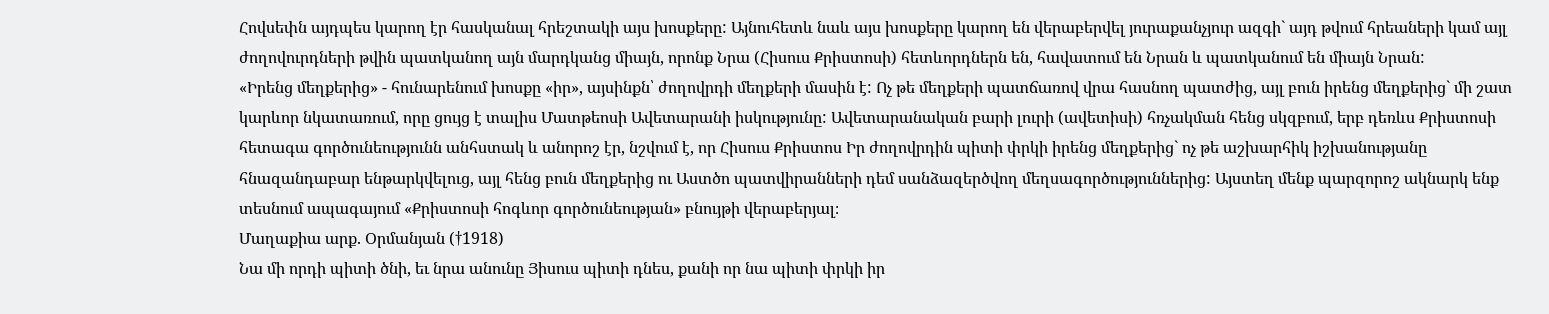Հովսեփն այդպես կարող էր հասկանալ հրեշտակի այս խոսքերը: Այնուհետև նաև այս խոսքերը կարող են վերաբերվել յուրաքանչյուր ազգի` այդ թվում հրեաների կամ այլ ժողովուրդների թվին պատկանող այն մարդկանց միայն, որոնք Նրա (Հիսուս Քրիստոսի) հետևորդներն են, հավատում են Նրան և պատկանում են միայն Նրան:
«Իրենց մեղքերից» - հունարենում խոսքը «իր», այսինքն՝ ժողովրդի մեղքերի մասին է: Ոչ թե մեղքերի պատճառով վրա հասնող պատժից, այլ բուն իրենց մեղքերից` մի շատ կարևոր նկատառում, որը ցույց է տալիս Մատթեոսի Ավետարանի իսկությունը: Ավետարանական բարի լուրի (ավետիսի) հռչակման հենց սկզբում, երբ դեռևս Քրիստոսի հետագա գործունեությունն անհստակ և անորոշ էր, նշվում է, որ Հիսուս Քրիստոս Իր ժողովրդին պիտի փրկի իրենց մեղքերից` ոչ թե աշխարհիկ իշխանությանը հնազանդաբար ենթարկվելուց, այլ հենց բուն մեղքերից ու Աստծո պատվիրանների դեմ սանձազերծվող մեղսագործություններից: Այստեղ մենք պարզորոշ ակնարկ ենք տեսնում ապագայում «Քրիստոսի հոգևոր գործունեության» բնույթի վերաբերյալ։
Մաղաքիա արք. Օրմանյան (†1918)
Նա մի որդի պիտի ծնի, եւ նրա անունը Յիսուս պիտի դնես, քանի որ նա պիտի փրկի իր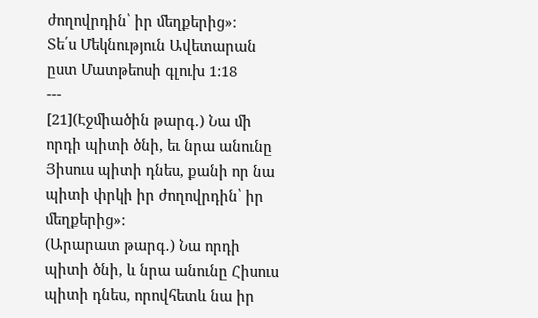ժողովրդին՝ իր մեղքերից»։
Տե՛ս Մեկնություն Ավետարան ըստ Մատթեոսի գլուխ 1:18
---
[21](Էջմիածին թարգ․) Նա մի որդի պիտի ծնի, եւ նրա անունը Յիսուս պիտի դնես, քանի որ նա պիտի փրկի իր ժողովրդին՝ իր մեղքերից»:
(Արարատ թարգ․) Նա որդի պիտի ծնի, և նրա անունը Հիսուս պիտի դնես, որովհետև նա իր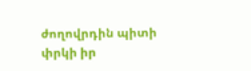ժողովրդին պիտի փրկի իր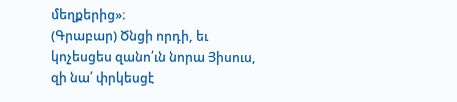մեղքերից»։
(Գրաբար) Ծնցի որդի, եւ կոչեսցես զանո՛ւն նորա Յիսուս, զի նա՛ փրկեսցէ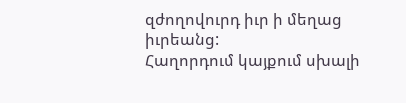զժողովուրդ իւր ի մեղաց իւրեանց:
Հաղորդում կայքում սխալի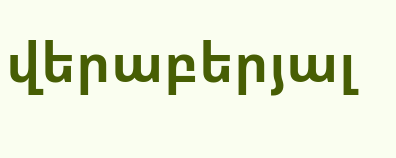վերաբերյալ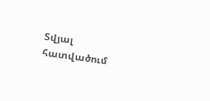Տվյալ հատվածում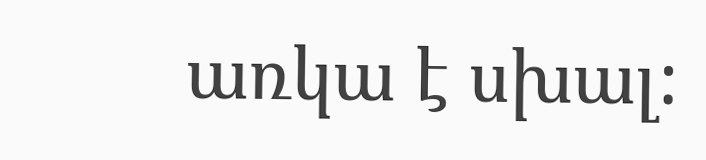առկա է սխալ: